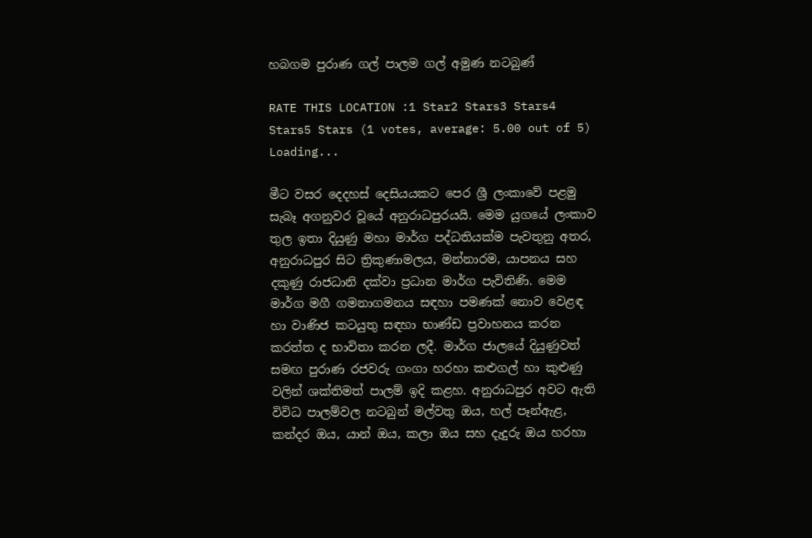හබගම පුරාණ ගල් පාලම ගල් අමුණ නටබුණ්

RATE THIS LOCATION :1 Star2 Stars3 Stars4 Stars5 Stars (1 votes, average: 5.00 out of 5)
Loading...

මීට වසර දෙදහස් දෙසියයකට පෙර ශ්‍රී ලංකාවේ පළමු සැබෑ අගනුවර වූයේ අනුරාධපුරයයි. මෙම යුගයේ ලංකාව තුල ඉතා දියුණු මහා මාර්ග පද්ධතියක්ම පැවතුනු අතර, අනුරාධපුර සිට ත්‍රිකුණාමලය, මන්නාරම, යාපනය සහ දකුණු රාජධානි දක්වා ප්‍රධාන මාර්ග පැවිතිණි. මෙම මාර්ග මගී ගමනාගමනය සඳහා පමණක් නොව වෙළඳ හා වාණිජ කටයුතු සඳහා භාණ්ඩ ප්‍රවාහනය කරන කරත්ත ද භාවිතා කරන ලදී. මාර්ග ජාලයේ දියුණුවත් සමඟ පුරාණ රජවරු ගංගා හරහා කළුගල් හා කුළුණු වලින් ශක්තිමත් පාලම් ඉදි කළහ. අනුරාධපුර අවට ඇති විවිධ පාලම්වල නටබුන් මල්වතු ඔය, හල් පෑන්ඇළ, කන්දර ඔය, යාන් ඔය, කලා ඔය සහ දැදුරු ඔය හරහා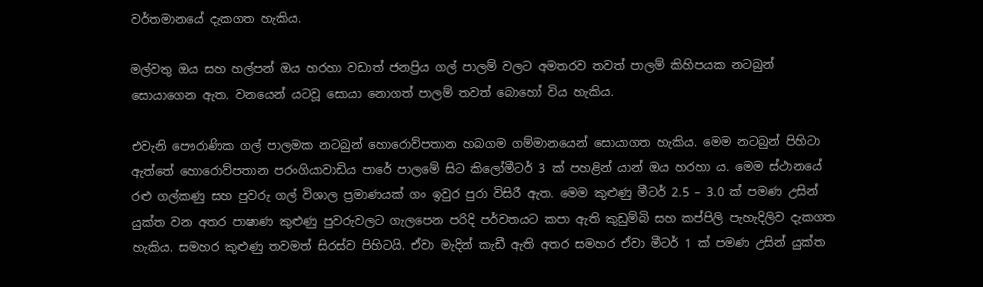වර්තමානයේ දැකගත හැකිය.

මල්වතු ඔය සහ හල්පන් ඔය හරහා වඩාත් ජනප්‍රිය ගල් පාලම් වලට අමතරව තවත් පාලම් කිහිපයක නටබුන් සොයාගෙන ඇත. වනයෙන් යටවූ සොයා නොගත් පාලම් තවත් බොහෝ විය හැකිය.

එවැනි පෞරාණික ගල් පාලමක නටබුන් හොරොව්පතාන හබගම ගම්මානයෙන් සොයාගත හැකිය. මෙම නටබුන් පිහිටා ඇත්තේ හොරොව්පතාන පරංගියාවාඩිය පාරේ පාලමේ සිට කිලෝමීටර් 3 ක් පහළින් යාන් ඔය හරහා ය. මෙම ස්ථානයේ රළු ගල්කණු සහ පුවරු ගල් විශාල ප්‍රමාණයක් ගං ඉවුර පුරා විසිරී ඇත. මෙම කුළුණු මීටර් 2.5 – 3.0 ක් පමණ උසින් යුක්ත වන අතර පාෂාණ කුළුණු පුවරුවලට ගැලපෙන පරිදි පර්වතයට කපා ඇති කුඩුම්බි සහ කප්පිලි පැහැදිලිව දැකගත හැකිය. සමහර කුළුණු තවමත් සිරස්ව පිහිටයි. ඒවා මැදින් කැඩී ඇති අතර සමහර ඒවා මීටර් 1 ක් පමණ උසින් යුක්ත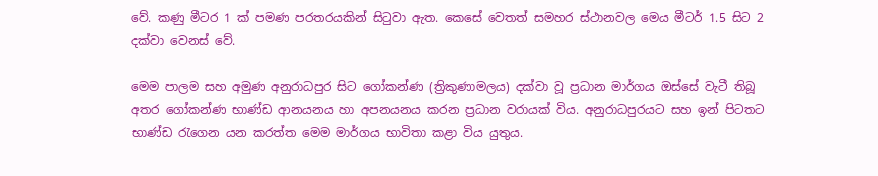වේ. කණු මීටර 1 ක් පමණ පරතරයකින් සිටුවා ඇත. කෙසේ වෙතත් සමහර ස්ථානවල මෙය මීටර් 1.5 සිට 2 දක්වා වෙනස් වේ.

මෙම පාලම සහ අමුණ අනුරාධපුර සිට ගෝකන්ණ (ත්‍රිකුණාමලය) දක්වා වූ ප්‍රධාන මාර්ගය ඔස්සේ වැටී තිබූ අතර ගෝකන්ණ භාණ්ඩ ආනයනය හා අපනයනය කරන ප්‍රධාන වරායක් විය. අනුරාධපුරයට සහ ඉන් පිටතට භාණ්ඩ රැගෙන යන කරත්ත මෙම මාර්ගය භාවිතා කළා විය යුතුය.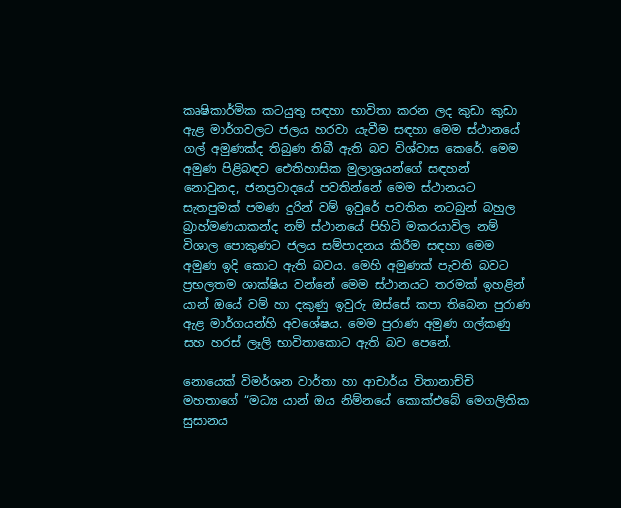කෘෂිකාර්මික කටයුතු සඳහා භාවිතා කරන ලද කුඩා කුඩා ඇළ මාර්ගවලට ජලය හරවා යැවීම සඳහා මෙම ස්ථානයේ ගල් අමුණක්ද තිබුණ තිබී ඇති බව විශ්වාස කෙරේ. මෙම අමුණ පිළිබඳව ඓතිහාසික මුලාශ්‍රයන්ගේ සඳහන් නොවුනද, ජනප්‍රවාදයේ පවතින්නේ මෙම ස්ථානයට සැතපුමක් පමණ දුරින් වම් ඉවුරේ පවතින නටබුන් බහුල බ්‍රාහ්මණයාකන්ද නම් ස්ථානයේ පිහිටි මකරයාවිල නම් විශාල පොකුණට ජලය සම්පාදනය කිරීම සඳහා මෙම අමුණ ඉදි කොට ඇති බවය. මෙහි අමුණක් පැවති බවට ප්‍රභලතම ශාක්ෂිය වන්නේ මෙම ස්ථානයට තරමක් ඉහළින් යාන් ඔයේ වම් හා දකුණු ඉවුරු ඔස්සේ කපා තිබෙන පුරාණ ඇළ මාර්ගයන්හි අවශේෂය. මෙම පුරාණ අමුණ ගල්කණු සහ හරස් ලෑලි භාවිතාකොට ඇති බව පෙනේ.

නොයෙක් විමර්ශන වාර්තා හා ආචාර්ය විතානාච්චි මහතාගේ “මධ්‍ය යාන් ඔය නිම්නයේ කොක්එබේ මෙගලිතික සුසානය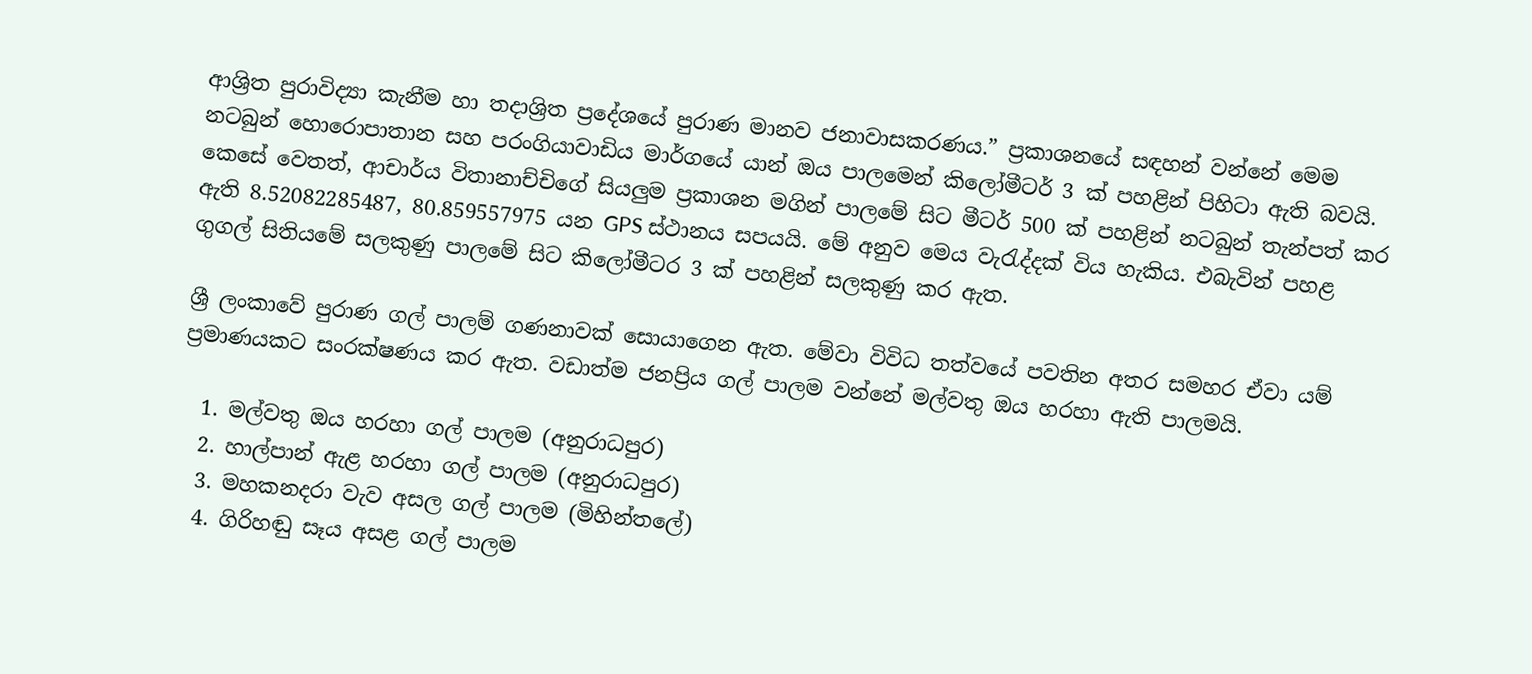ආශ්‍රිත පුරාවිද්‍යා කැනීම හා තදාශ්‍රිත ප්‍රදේශයේ පුරාණ මානව ජනාවාසකරණය.” ප්‍රකාශනයේ සඳහන් වන්නේ මෙම නටබුන් හොරොපාතාන සහ පරංගියාවාඩිය මාර්ගයේ යාන් ඔය පාලමෙන් කිලෝමීටර් 3 ක් පහළින් පිහිටා ඇති බවයි. කෙසේ වෙතත්, ආචාර්ය විතානාච්චිගේ සියලුම ප්‍රකාශන මගින් පාලමේ සිට මීටර් 500 ක් පහළින් නටබුන් තැන්පත් කර ඇති 8.52082285487, 80.859557975 යන GPS ස්ථානය සපයයි. මේ අනුව මෙය වැරැද්දක් විය හැකිය. එබැවින් පහළ ගුගල් සිතියමේ සලකුණු පාලමේ සිට කිලෝමීටර 3 ක් පහළින් සලකුණු කර ඇත.

ශ්‍රී ලංකාවේ පුරාණ ගල් පාලම් ගණනාවක් සොයාගෙන ඇත. මේවා විවිධ තත්වයේ පවතින අතර සමහර ඒවා යම් ප්‍රමාණයකට සංරක්ෂණය කර ඇත. වඩාත්ම ජනප්‍රිය ගල් පාලම වන්නේ මල්වතු ඔය හරහා ඇති පාලමයි.

  1. මල්වතු ඔය හරහා ගල් පාලම (අනුරාධපුර)
  2. හාල්පාන් ඇළ හරහා ගල් පාලම (අනුරාධපුර)
  3. මහකනදරා වැව අසල ගල් පාලම (මිහින්තලේ)
  4. ගිරිහඬු සෑය අසළ ගල් පාලම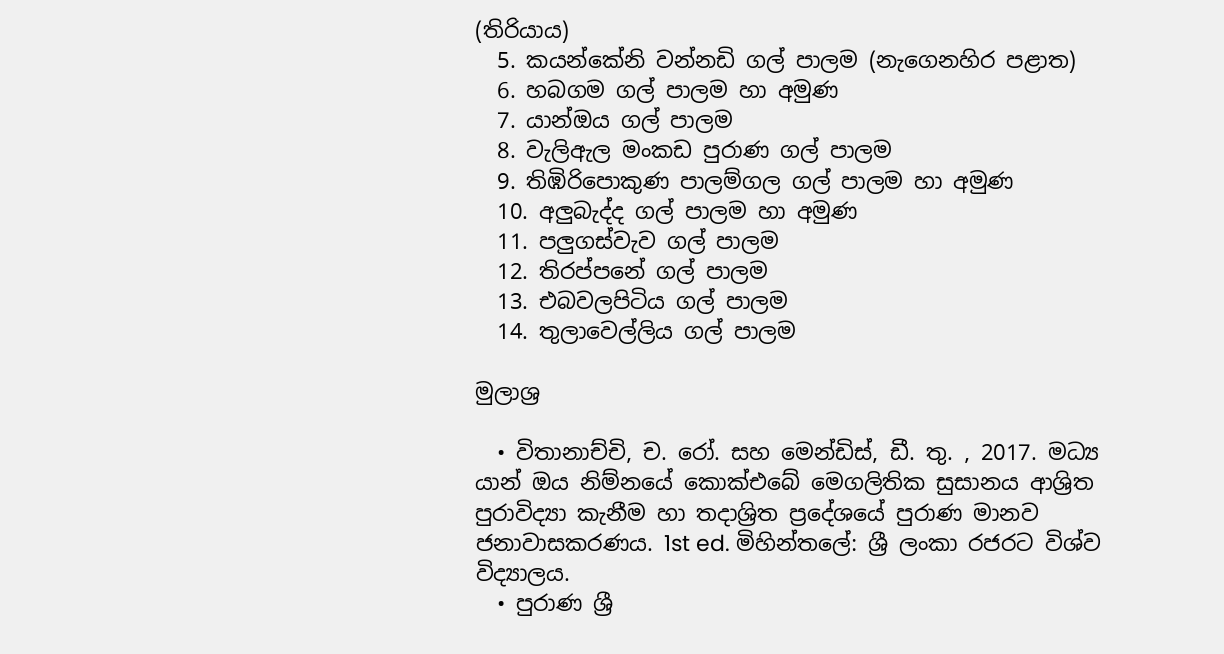(තිරියාය)
  5. කයන්කේනි වන්නඩි ගල් පාලම (නැගෙනහිර පළාත)
  6. හබගම ගල් පාලම හා අමුණ
  7. යාන්ඔය ගල් පාලම
  8. වැලිඇල මංකඩ පුරාණ ගල් පාලම
  9. තිඹිරිපොකුණ පාලම්ගල ගල් පාලම හා අමුණ
  10. අලුබැද්ද ගල් පාලම හා අමුණ
  11. පලුගස්වැව ගල් පාලම
  12. තිරප්පනේ ගල් පාලම
  13. එබවලපිටිය ගල් පාලම
  14. තුලාවෙල්ලිය ගල් පාලම

මුලාශ්‍ර

  • විතානාච්චි, ච. රෝ. සහ මෙන්ඩිස්, ඩී. තු. , 2017. මධ්‍ය යාන් ඔය නිම්නයේ කොක්එබේ මෙගලිතික සුසානය ආශ්‍රිත පුරාවිද්‍යා කැනීම හා තදාශ්‍රිත ප්‍රදේශයේ පුරාණ මානව ජනාවාසකරණය. 1st ed. මිහින්තලේ: ශ්‍රී ලංකා රජරට විශ්ව විද්‍යාලය.
  • පුරාණ ශ්‍රී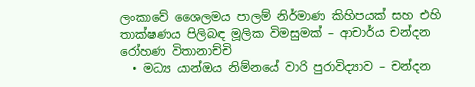ලංකාවේ ශෛලමය පාලම් නිර්මාණ කිහිපයක් සහ එහි තාක්ෂණය පිලිබඳ මූලික විමසුමක් – ආචාර්ය චන්දන රෝහණ විතානාච්චි
  • මධ්‍ය යාන්ඔය නිම්නයේ වාරි පුරාවිද්‍යාව – චන්දන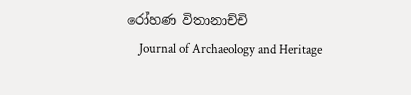රෝහණ විතානාච්චි
    Journal of Archaeology and Heritage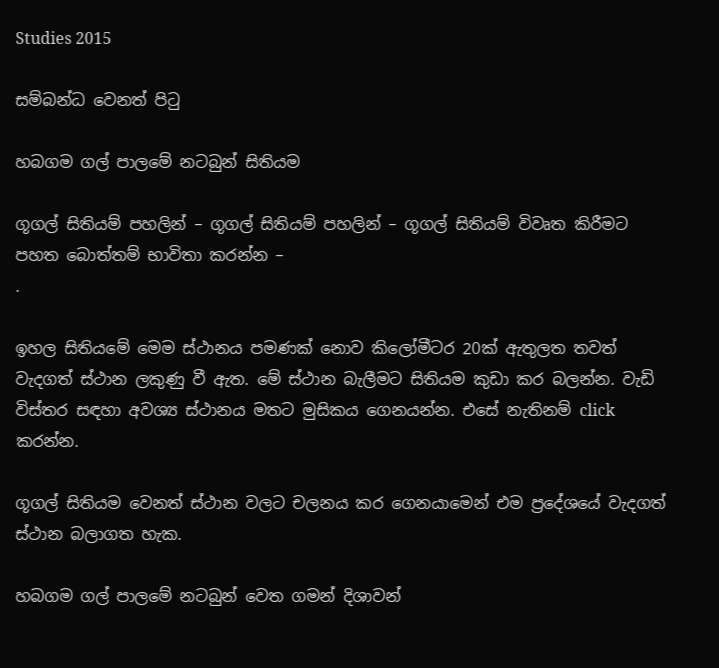Studies 2015

සම්බන්ධ වෙනත් පිටු

හබගම ගල් පාලමේ නටබුන් සිතියම

ගූගල් සිතියම් පහලින් – ගූගල් සිතියම් පහලින් – ගූගල් සිතියම් විවෘත කිරීමට පහත බොත්තම් භාවිතා කරන්න –
.

ඉහල සිතියමේ මෙම ස්ථානය පමණක් නොව කිලෝමීටර 20ක් ඇතුලත තවත් වැදගත් ස්ථාන ලකුණු වී ඇත. මේ ස්ථාන බැලීමට සිතියම කුඩා කර බලන්න. වැඩි විස්තර සඳහා අවශ්‍ය ස්ථානය මතට මුසිකය ගෙනයන්න. එසේ නැතිනම් click කරන්න.

ගූගල් සිතියම වෙනත් ස්ථාන වලට චලනය කර ගෙනයාමෙන් එම ප්‍රදේශයේ වැදගත් ස්ථාන බලාගත හැක.

හබගම ගල් පාලමේ නටබුන් වෙත ගමන් දිශාවන්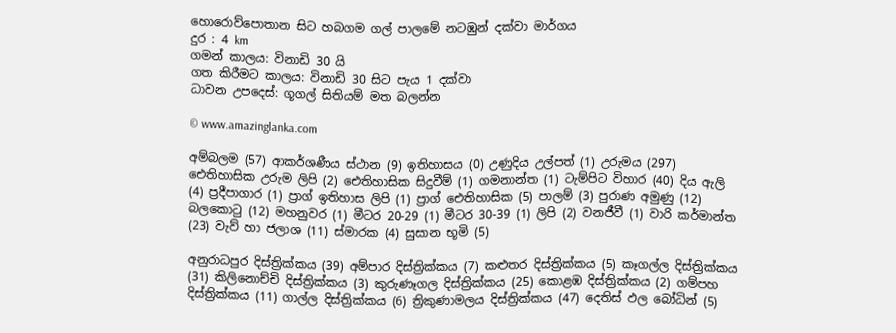හොරොව්පොතාන සිට හබගම ගල් පාලමේ නටඹුන් දක්වා මාර්ගය
දුර : 4 km
ගමන් කාලය: විනාඩි 30 යි
ගත කිරීමට කාලය: විනාඩි 30 සිට පැය 1 දක්වා
ධාවන උපදෙස්: ගූගල් සිතියම් මත බලන්න

© www.amazinglanka.com

අම්බලම (57) ආකර්ශණීය ස්ථාන (9) ඉතිහාසය (0) උණුදිය උල්පත් (1) උරුමය (297) ඓතිහාසික උරුම ලිපි (2) ඓතිහාසික සිදුවීම් (1) ගමනාන්ත (1) ටැම්පිට විහාර (40) දිය ඇලි (4) ප්‍රදීපාගාර (1) ප්‍රාග් ඉතිහාස ලිපි (1) ප්‍රාග් ඓතිහාසික (5) පාලම් (3) පුරාණ අමුණු (12) බලකොටු (12) මහනුවර (1) මීටර 20-29 (1) මීටර 30-39 (1) ලිපි (2) වනජීවී (1) වාරි කර්මාන්ත (23) වැව් හා ජලාශ (11) ස්මාරක (4) සුසාන භූමි (5)

අනුරාධපුර දිස්ත්‍රික්කය (39) අම්පාර දිස්ත්‍රික්කය (7) කළුතර දිස්ත්‍රික්කය (5) කෑගල්ල දිස්ත්‍රික්කය (31) කිලිනොච්චි දිස්ත්‍රික්කය (3) කුරුණෑගල දිස්ත්‍රික්කය (25) කොළඹ දිස්ත්‍රික්කය (2) ගම්පහ දිස්ත්‍රික්කය (11) ගාල්ල දිස්ත්‍රික්කය (6) ත්‍රිකුණාමලය දිස්ත්‍රික්කය (47) දෙතිස් ඵල බෝධින් (5)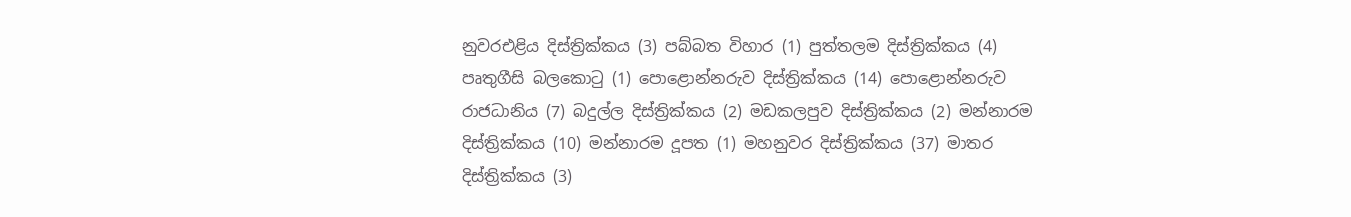නුවරඑළිය දිස්ත්‍රික්කය (3) පබ්බත විහාර (1) පුත්තලම දිස්ත්‍රික්කය (4) පෘතුගීසි බලකොටු (1) පොළොන්නරුව දිස්ත්‍රික්කය (14) පොළොන්නරුව රාජධානිය (7) බදුල්ල දිස්ත්‍රික්කය (2) මඩකලපුව දිස්ත්‍රික්කය (2) මන්නාරම දිස්ත්‍රික්කය (10) මන්නාරම දූපත (1) මහනුවර දිස්ත්‍රික්කය (37) මාතර දිස්ත්‍රික්කය (3)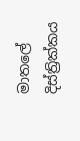මාතලේ දිස්ත්‍රික්කය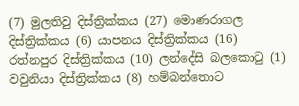(7) මුලතිවු දිස්ත්‍රික්කය (27) මොණරාගල දිස්ත්‍රික්කය (6) යාපනය දිස්ත්‍රික්කය (16) රත්නපුර දිස්ත්‍රික්කය (10) ලන්දේසි බලකොටු (1) වවුනියා දිස්ත්‍රික්කය (8) හම්බන්තොට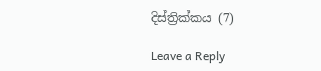දිස්ත්‍රික්කය (7)

Leave a Reply